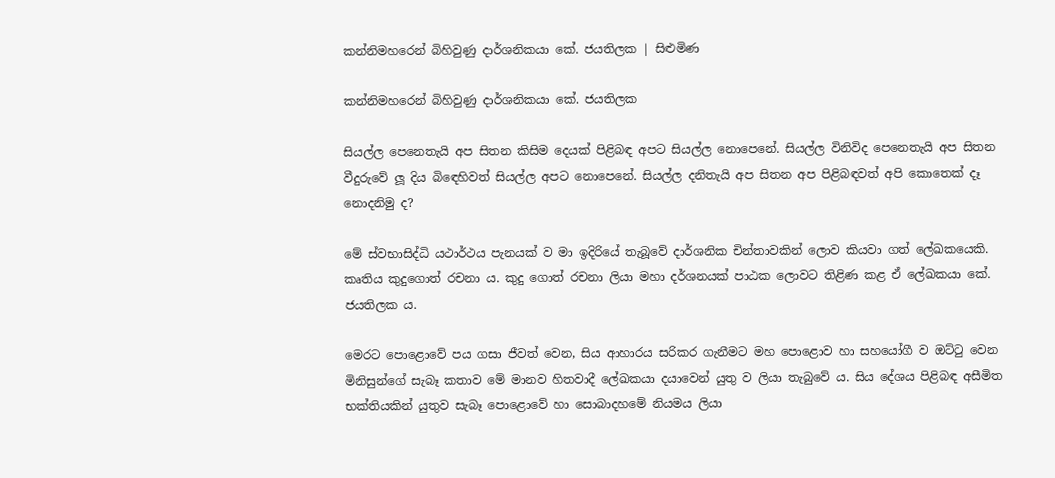කන්නිමහරෙන් බිහිවුණු දාර්ශනිකයා කේ. ජයතිලක | සිළුමිණ

කන්නිමහරෙන් බිහිවුණු දාර්ශනිකයා කේ. ජයතිලක

සියල්ල පෙනෙතැයි අප සිතන කිසිම දෙයක් පිළිබඳ අපට සියල්ල නොපෙනේ. සියල්ල විනිවිද පෙනෙතැයි අප සිතන වීදුරුවේ ලූ දිය බිඳෙහිවත් සියල්ල අපට නොපෙනේ. සියල්ල දනිතැයි අප සිතන අප පිළිබඳවත් අපි කොතෙක් දෑ නොදනිමු ද?

මේ ස්වභාසිද්ධි යථාර්ථය පැනයක් ව මා ඉදිරියේ තැබූවේ දාර්ශනික චින්තාවකින් ලොව කියවා ගත් ලේඛකයෙකි. කෘතිය කුදුගොත් රචනා ය. කුදු ගොත් රචනා ලියා මහා දර්ශනයක් පාඨක ලොවට තිළිණ කළ ඒ ලේඛකයා කේ. ජයතිලක ය.

මෙරට පොළොවේ පය ගසා ජීවත් වෙන, සිය ආහාරය සරිකර ගැනීමට මහ පොළොව හා සහයෝගී ව ඔට්ටු වෙන මිනිසුන්ගේ සැබෑ කතාව මේ මානව හිතවාදී ලේඛකයා දයාවෙන් යුතු ව ලියා තැබුවේ ය. සිය දේශය පිළිබඳ අසීමිත භක්තියකින් යුතුව සැබෑ පොළොවේ හා සොබාදහමේ නියමය ලියා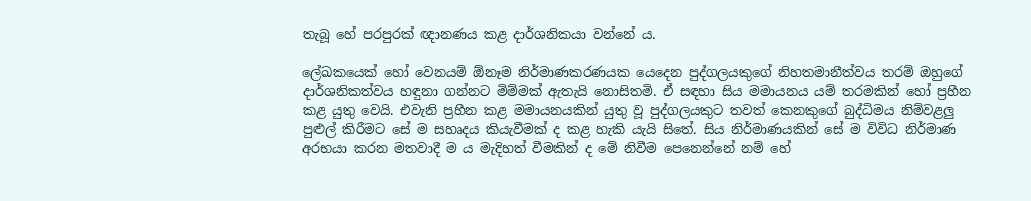තැබූ හේ පරපුරක් ඥානණය කළ දාර්ශනිකයා වන්නේ ය.

ලේඛකයෙක් හෝ වෙනයම් ඕනෑම නිර්මාණකරණයක යෙදෙන පුද්ගලයකුගේ නිහතමානීත්වය තරම් ඔහුගේ දාර්ශනිකත්වය හඳුනා ගන්නට මිම්මක් ඇතැයි නොසිතමි. ඒ සඳහා සිය මමායනය යම් තරමකින් හෝ ප්‍රහීන කළ යුතු වෙයි. එවැනි ප්‍රහීන කළ මමායනයකින් යුතු වූ පුද්ගලයකුට තවත් කෙනකුගේ බුද්ධිමය නිම්වළලු පුළුල් කිරීමට සේ ම සහෘදය කියැවීමක් ද කළ හැකි යැයි සිතේ. සිය නිර්මාණයකින් සේ ම විවිධ නිර්මාණ අරභයා කරන මතවාදී ම ය මැදිහත් වීමකින් ද මේ නිවීම පෙනෙන්නේ නම් හේ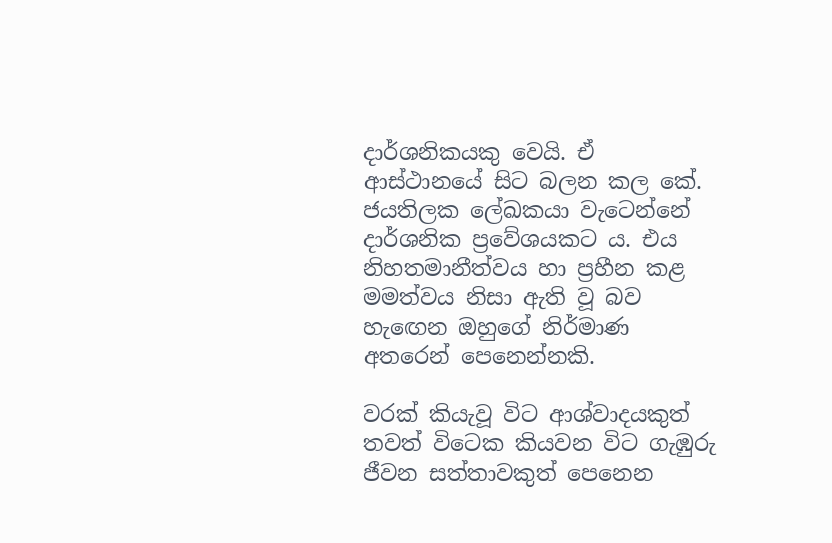දාර්ශනිකයකු වෙයි. ඒ ආස්ථානයේ සිට බලන කල කේ. ජයතිලක ලේඛකයා වැටෙන්නේ දාර්ශනික ප්‍රවේශයකට ය. එය නිහතමානීත්වය හා ප්‍රහීන කළ මමත්වය නිසා ඇති වූ බව හැඟෙන ඔහුගේ නිර්මාණ අතරෙන් පෙනෙන්නකි.

වරක් කියැවූ විට ආශ්වාදයකුත් තවත් විටෙක කියවන විට ගැඹුරු ජීවන සත්තාවකුත් පෙනෙන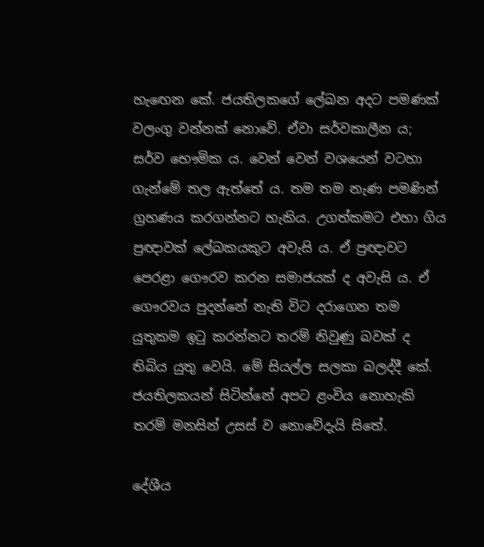හැඟෙන කේ. ජයතිලකගේ ලේඛන අදට පමණක් වලංගු වන්නක් නොවේ. ඒවා සර්වකාලීන ය; සර්ව භෞමික ය. වෙන් වෙන් වශයෙන් වටහා ගැන්මේ තල ඇත්තේ ය. තම තම නැණ පමණින් ග්‍රහණය කරගන්නට හැකිය. උගත්කමට එහා ගිය ප්‍රඥාවක් ලේඛකයකුට අවැසි ය. ඒ ප්‍රඥාවට පෙරළා ගෞරව කරන සමාජයක් ද අවැසි ය. ඒ ගෞරවය පුදන්නේ නැති විට දරාගෙන තම යුතුකම ඉටු කරන්නට තරම් නිවුණු බවක් ද තිබිය යුතු වෙයි. මේ සියල්ල සලකා බලද්දී කේ. ජයතිලකයන් සිටින්නේ අපට ළංවිය නොහැකි තරම් මනසින් උසස් ව නොවේදැයි සිතේ.

දේශීය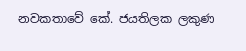නවකතාවේ කේ. ජයතිලක ලකුණ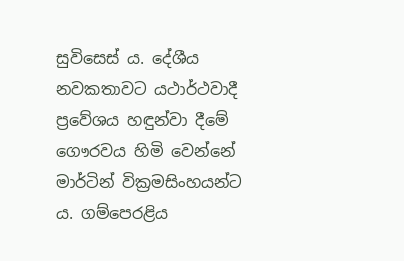සුවිසෙස් ය. දේශීය නවකතාවට යථාර්ථවාදී ප්‍රවේශය හඳුන්වා දීමේ ගෞරවය හිමි වෙන්නේ මාර්ටින් වික්‍රමසිංහයන්ට ය. ගම්පෙරළිය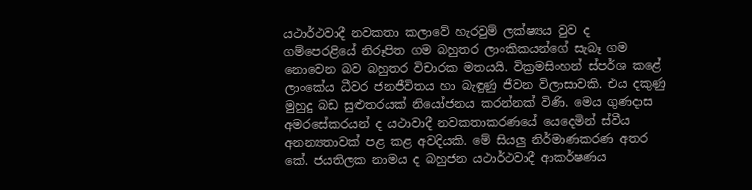යථාර්ථවාදී නවකතා කලාවේ හැරවුම් ලක්ෂ්‍යය වුව ද ගම්පෙරළියේ නිරූපිත ගම බහුතර ලාංකිකයන්ගේ සැබෑ ගම නොවෙන බව බහුතර විචාරක මතයයි. වික්‍රමසිංහන් ස්පර්ශ කළේ ලාංකේය ධීවර ජනජීවිතය හා බැඳුණු ජීවන විලාසාවකි. එය දකුණු මුහුදු බඩ සුළුතරයක් නියෝජනය කරන්නක් විණි. මෙය ගුණදාස අමරසේකරයන් ද යථාවාදී නවකතාකරණයේ යෙදෙමින් ස්වීය අනන්‍යතාවක් පළ කළ අවදියකි. මේ සියලු නිර්මාණකරණ අතර කේ. ජයතිලක නාමය ද බහුජන යථාර්ථවාදී ආකර්ෂණය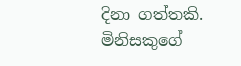දිනා ගත්තකි. මිනිසකුගේ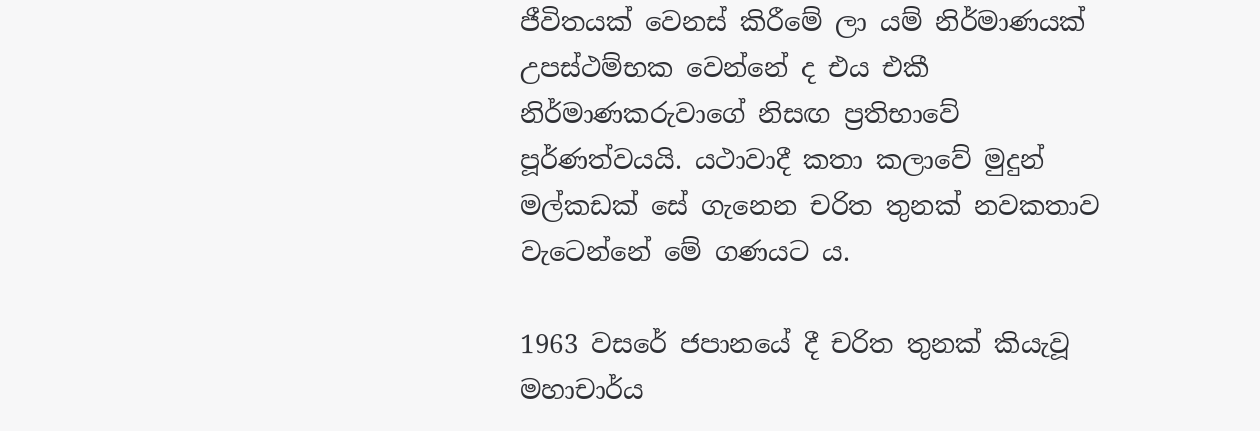ජීවිතයක් වෙනස් කිරීමේ ලා යම් නිර්මාණයක් උපස්ථම්භක වෙන්නේ ද එය එකී නිර්මාණකරුවාගේ නිසඟ ප්‍රතිභාවේ පූර්ණත්වයයි. යථාවාදී කතා කලාවේ මුදුන් මල්කඩක් සේ ගැනෙන චරිත තුනක් නවකතාව වැටෙන්නේ මේ ගණයට ය.

1963 වසරේ ජපානයේ දී චරිත තුනක් කියැවූ මහාචාර්ය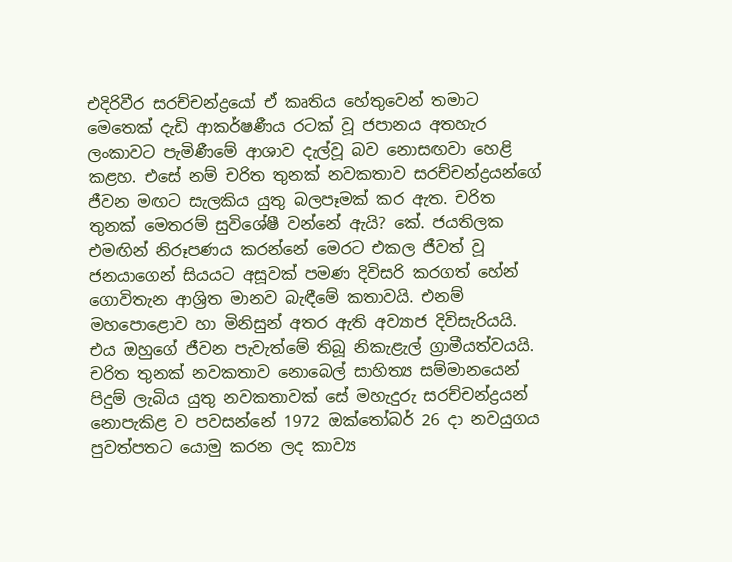එදිරිවීර සරච්චන්ද්‍රයෝ ඒ කෘතිය හේතුවෙන් තමාට මෙතෙක් දැඩි ආකර්ෂණීය රටක් වූ ජපානය අතහැර ලංකාවට පැමිණීමේ ආශාව දැල්වූ බව නොසඟවා හෙළි කළහ. එසේ නම් චරිත තුනක් නවකතාව සරච්චන්ද්‍රයන්ගේ ජීවන මඟට සැලකිය යුතු බලපෑමක් කර ඇත. චරිත තුනක් මෙතරම් සුවිශේෂී වන්නේ ඇයි? කේ. ජයතිලක එමඟින් නිරූපණය කරන්නේ මෙරට එකල ජීවත් වූ ජනයාගෙන් සියයට අසූවක් පමණ දිවිසරි කරගත් හේන් ගොවිතැන ආශ්‍රිත මානව බැඳීමේ කතාවයි. එනම් මහපොළොව හා මිනිසුන් අතර ඇති අව්‍යාජ දිවිසැරියයි. එය ඔහුගේ ජීවන පැවැත්මේ තිබූ නිකැළැල් ග්‍රාමීයත්වයයි. චරිත තුනක් නවකතාව නොබෙල් සාහිත්‍ය සම්මානයෙන් පිදුම් ලැබිය යුතු නවකතාවක් සේ මහැදුරු සරච්චන්ද්‍රයන් නොපැකිළ ව පවසන්නේ 1972 ඔක්තෝබර් 26 දා නවයුගය පුවත්පතට යොමු කරන ලද කාව්‍ය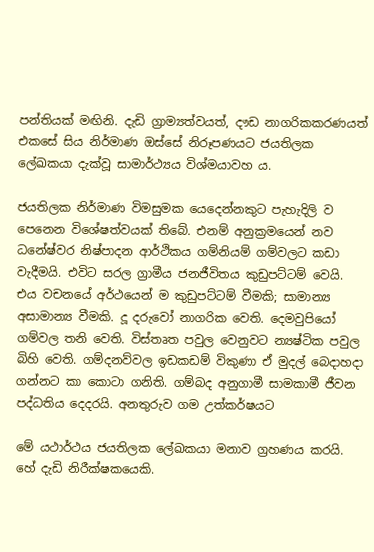පන්තියක් මඟිනි. දැඩි ග්‍රාම්‍යත්වයත්, දෟඩ නාගරිකකරණයත් එකසේ සිය නිර්මාණ ඔස්සේ නිරූපණයට ජයතිලක ලේඛකයා දැක්වූ සාමාර්ථ්‍යය විශ්මයාවහ ය.

ජයතිලක නිර්මාණ විමසුමක යෙදෙන්නකුට පැහැදිලි ව පෙනෙන විශේෂත්වයක් තිබේ. එනම් අනුක්‍රමයෙන් නව ධනේෂ්වර නිෂ්පාදන ආර්ථිකය ගම්නියම් ගම්වලට කඩා වැදීමයි. එවිට සරල ග්‍රාමීය ජනජීවිතය කුඩුපට්ටම් වෙයි. එය වචනයේ අර්ථයෙන් ම කුඩුපට්ටම් වීමකි; සාමාන්‍ය අසාමාන්‍ය වීමකි. දූ දරුවෝ නාගරික වෙති. දෙමවුපියෝ ගම්වල තනි වෙති. විස්තෘත පවුල වෙනුවට න්‍යෂ්ටික පවුල බිහි වෙති. ගම්දනව්වල ඉඩකඩම් විකුණා ඒ මුදල් බෙදාහදා ගන්නට කා කොටා ගනිති. ගම්බද අනුගාමී සාමකාමී ජීවන පද්ධතිය දෙදරයි. අනතුරුව ගම උත්කර්ෂයට

මේ යථාර්ථය ජයතිලක ලේඛකයා මනාව ග්‍රහණය කරයි. හේ දැඩි නිරීක්ෂකයෙකි.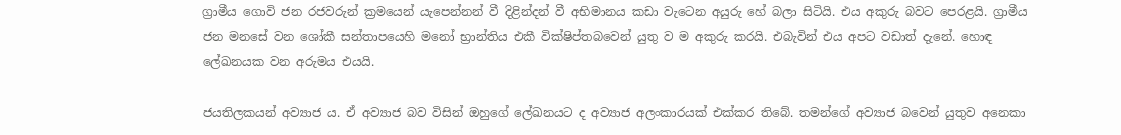ග්‍රාමීය ගොවි ජන රජවරුන් ක්‍රමයෙන් යැපෙන්නන් වී දිළින්දන් වී අභිමානය කඩා වැටෙන අයුරු හේ බලා සිටියි. එය අකුරු බවට පෙරළයි. ග්‍රාමීය ජන මනසේ වන ශෝකී සන්තාපයෙහි මනෝ භ්‍රාන්තිය එකී වික්ෂිප්තබවෙන් යුතු ව ම අකුරු කරයි. එබැවින් එය අපට වඩාත් දැනේ. හොඳ ලේඛනයක වන අරුමය එයයි.

ජයතිලකයන් අව්‍යාජ ය. ඒ අව්‍යාජ බව විසින් ඔහුගේ ලේඛනයට ද අව්‍යාජ අලංකාරයක් එක්කර තිබේ. තමන්ගේ අව්‍යාජ බවෙන් යුතුව අනෙකා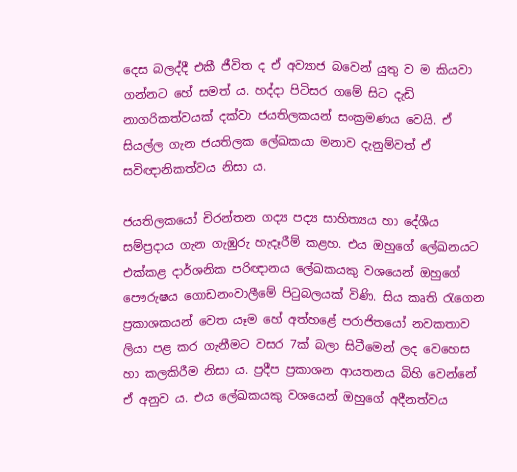දෙස බලද්දී එකී ජීවිත ද ඒ අව්‍යාජ බවෙන් යුතු ව ම කියවා ගන්නට හේ සමත් ය. හද්දා පිටිසර ගමේ සිට දැඩි නාගරිකත්වයක් දක්වා ජයතිලකයන් සංක්‍රමණය වෙයි. ඒ සියල්ල ගැන ජයතිලක ලේඛකයා මනාව දැනුම්වත් ඒ සවිඥානිකත්වය නිසා ය.

ජයතිලකයෝ චිරන්තන ගද්‍ය පද්‍ය සාහිත්‍යය හා දේශීය සම්ප්‍රදාය ගැන ගැඹුරු හැදෑරීම් කළහ. එය ඔහුගේ ලේඛනයට එක්කළ දාර්ශනික පරිඥානය ලේඛකයකු වශයෙන් ඔහුගේ පෞරුෂය ගොඩනංවාලීමේ පිටුබලයක් විණි. සිය කෘති රැගෙන ප්‍රකාශකයන් වෙත යෑම හේ අත්හළේ පරාජිතයෝ නවකතාව ලියා පළ කර ගැනීමට වසර 7ක් බලා සිටීමෙන් ලද වෙහෙස හා කලකිරීම නිසා ය. ප්‍රදීප ප්‍රකාශන ආයතනය බිහි වෙන්නේ ඒ අනුව ය. එය ලේඛකයකු වශයෙන් ඔහුගේ අදීනත්වය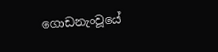ගොඩනැංවූයේ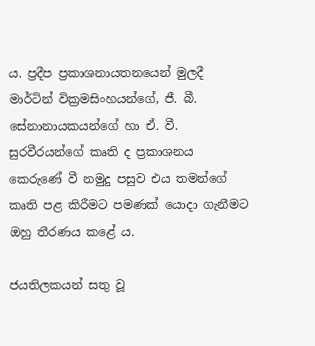ය. ප්‍රදීප ප්‍රකාශනායතනයෙන් මුලදී මාර්ටින් වික්‍රමසිංහයන්ගේ, ජී. බී. සේනානායකයන්ගේ හා ඒ. වී. සුරවීරයන්ගේ කෘති ද ප්‍රකාශනය කෙරුණේ වී නමුදු පසුව එය තමන්ගේ කෘති පළ කිරීමට පමණක් යොදා ගැනීමට ඔහු තීරණය කළේ ය.

ජයතිලකයන් සතු වූ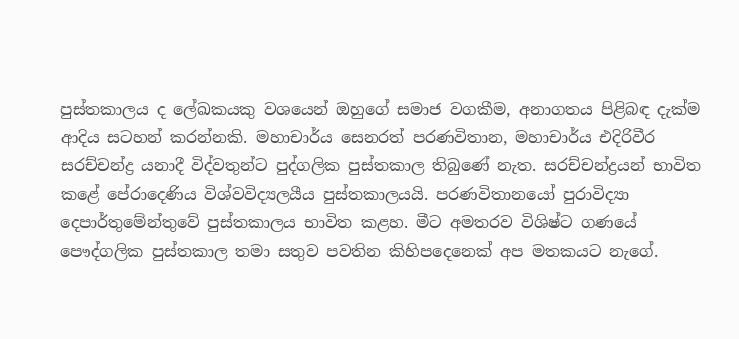පුස්තකාලය ද ලේඛකයකු වශයෙන් ඔහුගේ සමාජ වගකීම, අනාගතය පිළිබඳ දැක්ම ආදිය සටහන් කරන්නකි. මහාචාර්ය සෙනරත් පරණවිතාන, මහාචාර්ය එදිරිවීර සරච්චන්ද්‍ර යනාදී විද්වතුන්ට පුද්ගලික පුස්තකාල තිබුණේ නැත. සරච්චන්ද්‍රයන් භාවිත කළේ පේරාදෙණිය විශ්වවිද්‍යලයීය පුස්තකාලයයි. පරණවිතානයෝ පුරාවිද්‍යා දෙපාර්තුමේන්තුවේ පුස්තකාලය භාවිත කළහ. මීට අමතරව විශිෂ්ට ගණයේ පෞද්ගලික පුස්තකාල තමා සතුව පවතින කිහිපදෙනෙක් අප මතකයට නැගේ.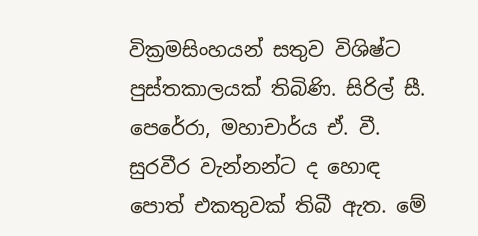වික්‍රමසිංහයන් සතුව විශිෂ්ට පුස්තකාලයක් තිබිණි. සිරිල් සී. පෙරේරා, මහාචාර්ය ඒ. වී. සුරවීර වැන්නන්ට ද හොඳ පොත් එකතුවක් තිබී ඇත. මේ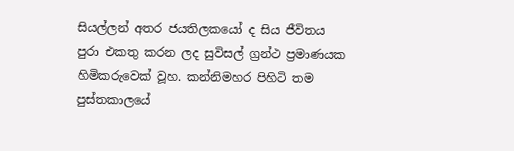සියල්ලන් අතර ජයතිලකයෝ ද සිය ජීවිතය පුරා එකතු කරන ලද සුවිසල් ග්‍රන්ථ ප්‍රමාණයක හිමිකරුවෙක් වූහ. කන්නිමහර පිහිටි තම පුස්තකාලයේ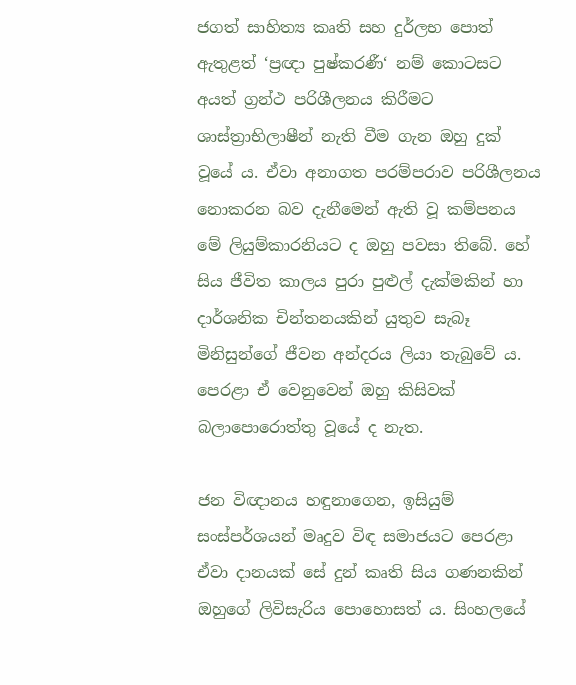ජගත් සාහිත්‍ය කෘති සහ දුර්ලභ පොත් ඇතුළත් ‘ප්‍රඥා පුෂ්කරණී‘ නම් කොටසට අයත් ග්‍රන්ථ පරිශීලනය කිරීමට ශාස්ත්‍රාභිලාෂීන් නැති වීම ගැන ඔහු දුක් වූයේ ය. ඒවා අනාගත පරම්පරාව පරිශීලනය නොකරන බව දැනීමෙන් ඇති වූ කම්පනය මේ ලියුම්කාරනියට ද ඔහු පවසා තිබේ. හේ සිය ජීවිත කාලය පුරා පුළුල් දැක්මකින් හා දාර්ශනික චින්තනයකින් යුතුව සැබෑ මිනිසුන්ගේ ජීවන අන්දරය ලියා තැබුවේ ය. පෙරළා ඒ වෙනුවෙන් ඔහු කිසිවක් බලාපොරොත්තු වූයේ ද නැත.

ජන විඥානය හඳුනාගෙන, ඉසියුම් සංස්පර්ශයන් මෘදුව විඳ සමාජයට පෙරළා ඒවා දානයක් සේ දුන් කෘති සිය ගණනකින් ඔහුගේ ලිවිසැරිය පොහොසත් ය. සිංහලයේ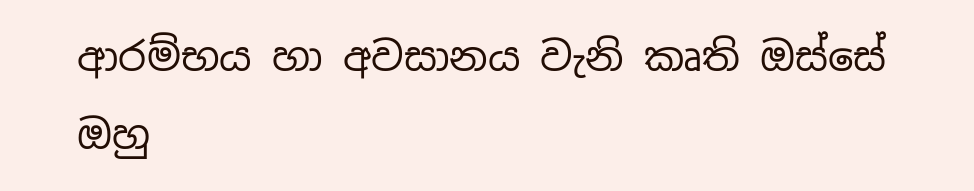ආරම්භය හා අවසානය වැනි කෘති ඔස්සේ ඔහු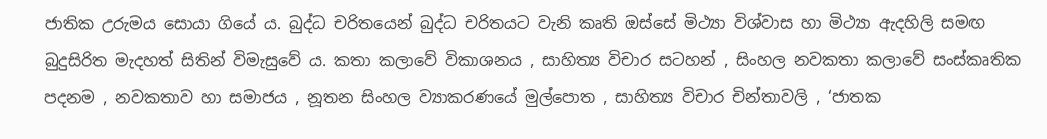ජාතික උරුමය සොයා ගියේ ය. බුද්ධ චරිතයෙන් බුද්ධ චරිතයට වැනි කෘති ඔස්සේ මිථ්‍යා විශ්වාස හා මිථ්‍යා ඇදහිලි සමඟ බුදුසිරිත මැදහත් සිතින් විමැසුවේ ය. කතා කලාවේ විකාශනය , සාහිත්‍ය විචාර සටහන් , සිංහල නවකතා කලාවේ සංස්කෘතික පදනම , නවකතාව හා සමාජය , නූතන සිංහල ව්‍යාකරණයේ මුල්පොත , සාහිත්‍ය විචාර චින්තාවලි , ‘ජාතක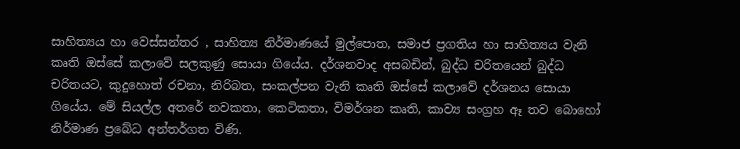සාහිත්‍යය හා වෙස්සන්තර , සාහිත්‍ය නිර්මාණයේ මුල්පොත, සමාජ ප්‍රගතිය හා සාහිත්‍යය වැනි කෘති ඔස්සේ කලාවේ සලකුණු සොයා ගියේය. දර්ශනවාද අසබඩින්, බුද්ධ චරිතයෙන් බුද්ධ චරිතයට, කුදුහොත් රචනා, නිරිබත, සංකල්පන වැනි කෘති ඔස්සේ කලාවේ දර්ශනය සොයා ගියේය. මේ සියල්ල අතරේ නවකතා, කෙටිකතා, විමර්ශන කෘති, කාව්‍ය සංග්‍රහ ඈ තව බොහෝ නිර්මාණ ප්‍රබේධ අන්තර්ගත විණි.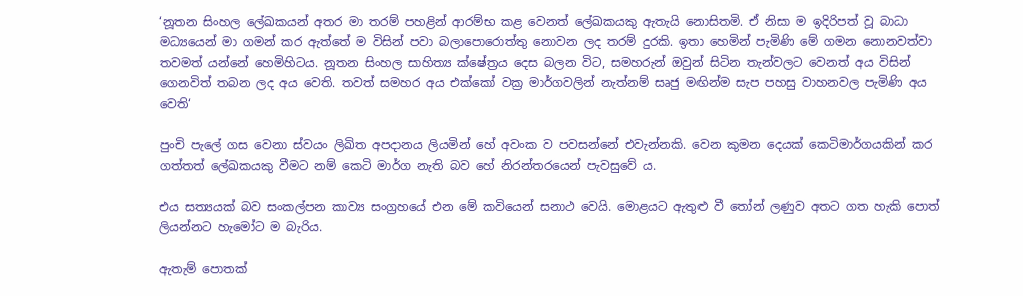‘නූතන සිංහල ලේඛකයන් අතර මා තරම් පහළින් ආරම්භ කළ වෙනත් ලේඛකයකු ඇතැයි නොසිතමි. ඒ නිසා ම ඉදිරිපත් වූ බාධා මධ්‍යයෙන් මා ගමන් කර ඇත්තේ ම විසින් පවා බලාපොරොත්තු නොවන ලද තරම් දුරකි. ඉතා හෙමින් පැමිණි මේ ගමන නොනවත්වා තවමත් යන්නේ හෙමිහිටය. නූතන සිංහල සාහිත්‍ය ‍ක්ෂේත්‍රය දෙස බලන විට, සමහරුන් ඔවුන් සිටින තැන්වලට වෙනත් අය විසින් ගෙනවිත් තබන ලද අය වෙති. තවත් සමහර අය එක්කෝ වක්‍ර මාර්ගවලින් නැත්නම් සෘජු මඟින්ම සැප පහසු වාහනවල පැමිණි අය වෙති‘

පුංචි පැලේ ගස වෙනා ස්වයං ලිඛිත අපදානය ලියමින් හේ අවංක ව පවසන්නේ එවැන්නකි. වෙන කුමන දෙයක් කෙටිමාර්ගයකින් කර ගත්තත් ලේඛකයකු වීමට නම් කෙටි මාර්ග නැති බව හේ නිරන්තරයෙන් පැවසුවේ ය.

එය සත්‍යයක් බව සංකල්පන කාව්‍ය සංග්‍රහයේ එන මේ කවියෙන් සනාථ වෙයි. මොළයට ඇතුළු වී තෝන් ලණුව අතට ගත හැකි පොත් ලියන්නට හැමෝට ම බැරිය.

ඇතැම් පොතක්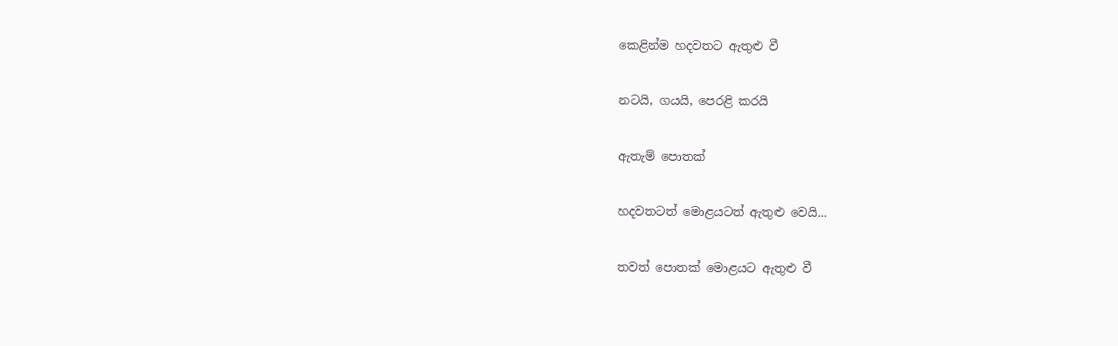කෙළින්ම හදවතට ඇතුළු වී

නටයි, ගයයි, පෙරළි කරයි

ඇතැම් පොතක්

හදවතටත් මොළයටත් ඇතුළු වෙයි...

තවත් පොතක් මොළයට ඇතුළු වී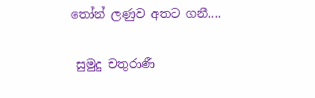තෝන් ලණුව අතට ගනී....

 සුමුදු චතුරාණී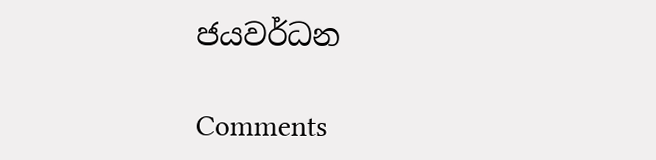ජයවර්ධන

Comments